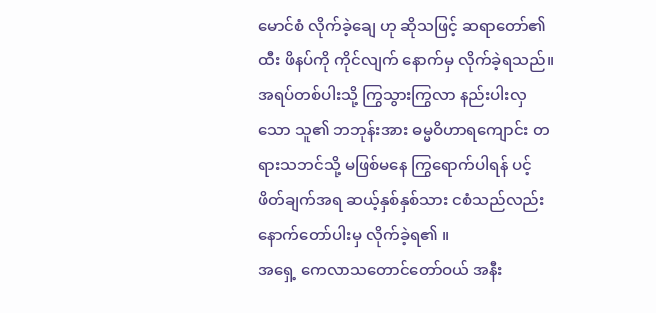မောင်စံ လိုက်ခဲ့ချေ ဟု ဆိုသဖြင့် ဆရာတော်၏ ထီး ဖိနပ်ကို ကိုင်လျက် နောက်မှ လိုက်ခဲ့ရသည်။ အရပ်တစ်ပါးသို့ ကြွသွားကြွလာ နည်းပါးလှသော သူ၏ ဘဘုန်းအား ဓမ္မဝိဟာရကျောင်း တရားသဘင်သို့ မဖြစ်မနေ ကြွရောက်ပါရန် ပင့်ဖိတ်ချက်အရ ဆယ့်နှစ်နှစ်သား ငစံသည်လည်း နောက်တော်ပါးမှ လိုက်ခဲ့ရ၏ ။
အရှေ့ ကေလာသတောင်တော်ဝယ် အနီး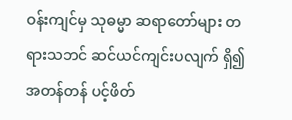ဝန်းကျင်မှ သုဓမ္မာ ဆရာတော်များ တရားသဘင် ဆင်ယင်ကျင်းပလျက် ရှိ၍ အတန်တန် ပင့်ဖိတ်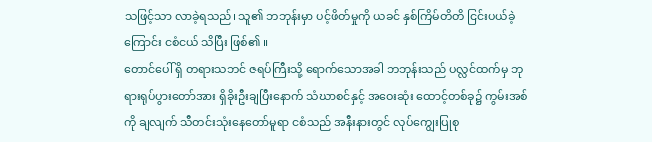သဖြင့်သာ လာခဲ့ရသည်၊ သူ၏ ဘဘုန်းမှာ ပင့်ဖိတ်မှုကို ယခင် နှစ်ကြိမ်တိတိ ငြင်းပယ်ခဲ့ကြောင်း ငစံငယ် သိပြီး ဖြစ်၏ ။
တောင်ပေါ် ရှိ တရားသဘင် ဇရပ်ကြီးသို့ ရောက်သောအခါ ဘဘုန်းသည် ပလ္လင်ထက်မှ ဘုရားရုပ်ပွားတော်အား ရှိခိုးဦးချပြီးနောက် သံဃာစင်နှင့် အဝေးဆုံး ထောင့်တစ်ခု၌ ကွမ်းအစ်ကို ချလျက် သီတင်းသုံးနေတော်မူရာ ငစံသည် အနီးနားတွင် လုပ်ကျွေးပြုစု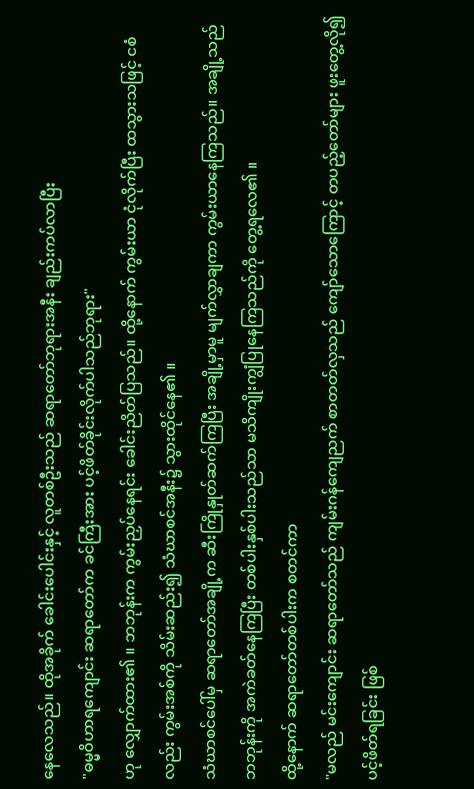နေလေသည်။ ထိုအခိုက် ခေါင်းပေါင်းနှင့် လူတစ်ဦးသည် ဆရာတော်ဘုရားအနီး ချည်းကပ်လာပြီး
"ဓမ္မဝိဟာရကျောင်း ဆရာတော်က ခင်ကြီးအား ပင့်ဖိတ်ခိုင်းလိုက်ပါသည်ဘုရား"
ဟု လျှောက်ထား၏ ။ ဘဘုန်းက ကွမ်းညှပ်နေရင်း ခေါင်းညိတ်ပြသည်။ ထို့နောက် ကွမ်းယာ ငုံလိုက်ပြီး ထသွားသဖြင့် ငစံလည်း ကွမ်းအစ်ကို သိမ်းဆည်း၍ သံဃာစင်အနီး၌ သွားထိုင်နေ၏ ။
သံဃာစင်ပေါ်မှ ဆရာတော်အချို့က ဆီးကြိုနှုတ်ဆက်ကြပြီး အချို့မှာမူ မျက်လွှာချကာ ကွမ်းယာနေကြသည်။ အချို့သည် ဘဘုန်းကို အကဲခတ်နေကြပြီး တစ်ပါးနှစ်ပါးသည်သာ မသိကျိုးကျွံပြုနေကြသည်ကို တွေ့ရလေ၏ ။
ထို့နောက် ဆရာတော်တစ်ပါးက စတင်ကာ
"မလည် မင်းကျောင်း ဆရာတော်သည် ကျမ်းဂန်ကျေညက် စာတတ်လှသည် ကျော်သောကြောင့် တပည့်တော်များ ဖူးတွေ့လို၍ ပင့်ဖိတ်ရခြင်း ဖြစ်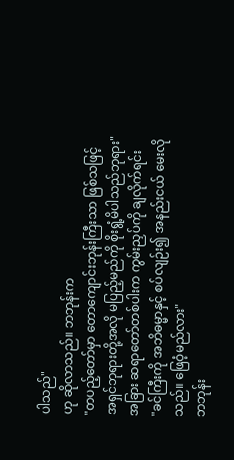ပါသည်"
ဟု ဆိုလာသည်။ ဘဘုန်းက
"တပည့်တော်မှာ တောကျောင်းဘုန်းကြီးသာ ဖြစ်သဖြင့် အရှင်ဘုရားတို့အလို မပြည့်မည်ကို စိုးရွံ့မိပါသည်ဘုရား"
အခြား ဆရာတော်တစ်ပါးက ကွမ်းညှပ်ကို ချလိုက်ရင်း
"ခင်ကြီးကို အဘိဓမ္မာနှင့် စပ်လျဉ်း၍ အနည်းငယ် မေးလိုသည်။ ဖြေဝံ့မည်လား"
ဘဘုန်း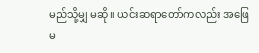မည်သို့မျှ မဆို။ ယင်းဆရာတော်ကလည်း အဖြေမ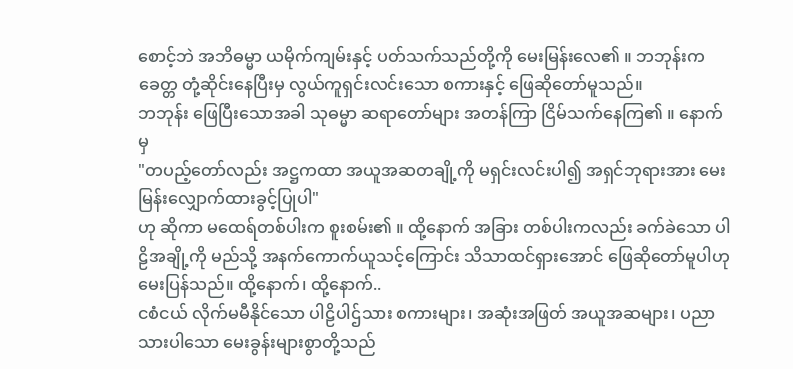စောင့်ဘဲ အဘိဓမ္မာ ယမိုက်ကျမ်းနှင့် ပတ်သက်သည်တို့ကို မေးမြန်းလေ၏ ။ ဘဘုန်းက ခေတ္တ တုံ့ဆိုင်းနေပြီးမှ လွယ်ကူရှင်းလင်းသော စကားနှင့် ဖြေဆိုတော်မူသည်။
ဘဘုန်း ဖြေပြီးသောအခါ သုဓမ္မာ ဆရာတော်များ အတန်ကြာ ငြိမ်သက်နေကြ၏ ။ နောက်မှ
"တပည့်တော်လည်း အဋ္ဌကထာ အယူအဆတချို့ကို မရှင်းလင်းပါ၍ အရှင်ဘုရားအား မေးမြန်းလျှောက်ထားခွင့်ပြုပါ"
ဟု ဆိုကာ မထေရ်တစ်ပါးက စူးစမ်း၏ ။ ထို့နောက် အခြား တစ်ပါးကလည်း ခက်ခဲသော ပါဠိအချို့ကို မည်သို့ အနက်ကောက်ယူသင့်ကြောင်း သိသာထင်ရှားအောင် ဖြေဆိုတော်မူပါဟု မေးပြန်သည်။ ထို့နောက်၊ ထို့နောက်..
ငစံငယ် လိုက်မမီနိုင်သော ပါဠိပါဌ်သား စကားများ၊ အဆုံးအဖြတ် အယူအဆများ၊ ပညာသားပါသော မေးခွန်းများစွာတို့သည်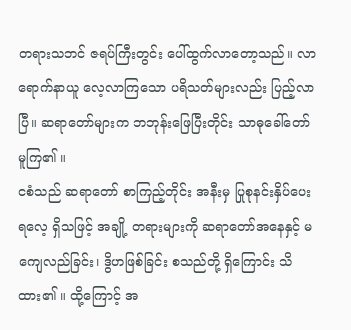တရားသဘင် ဇရပ်ကြီးတွင်း ပေါ်ထွက်လာတော့သည်။ လာရောက်နာယူ လေ့လာကြသော ပရိသတ်များလည်း ပြည့်လာပြီ။ ဆရာတော်များက ဘဘုန်းဖြေပြီးတိုင်း သာဓုခေါ်တော်မူကြ၏ ။
ငစံသည် ဆရာတော် စာကြည့်တိုင်း အနီးမှ ပြုစုနင်းနှိပ်ပေးရလေ့ ရှိသဖြင့် အချို့ တရားများကို ဆရာတော်အနေနှင့် မကျေလည်ခြင်း၊ ဒွိဟဖြစ်ခြင်း စသည်တို့ ရှိကြောင်း သိထား၏ ။ ထို့ကြောင့် အ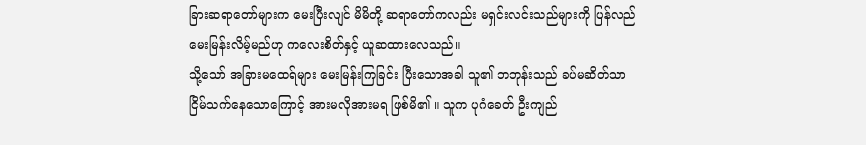ခြားဆရာတော်များက မေးပြီးလျင် မိမိတို့ ဆရာတော်ကလည်း မရှင်းလင်းသည်များကို ပြန်လည်မေးမြန်းလိမ့်မည်ဟု ကလေးစိတ်နှင့် ယူဆထားလေသည်။
သို့သော် အခြားမထေရ်များ မေးမြန်းကြခြင်း ပြီးသောအခါ သူ၏ ဘဘုန်းသည် ခပ်မဆိတ်သာ ငြိမ်သက်နေသောကြောင့် အားမလိုအားမရ ဖြစ်မိ၏ ။ သူက ပုဂံခေတ် ဦးကျည်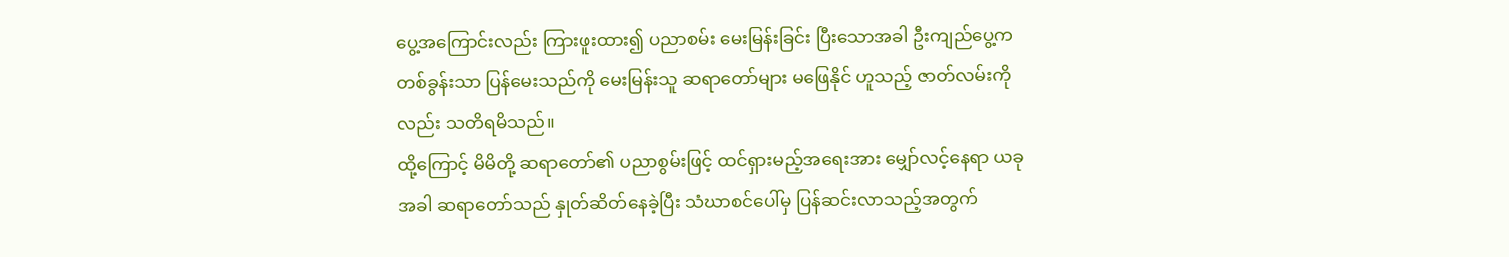ပွေ့အကြောင်းလည်း ကြားဖူးထား၍ ပညာစမ်း မေးမြန်းခြင်း ပြီးသောအခါ ဦးကျည်ပွေ့က တစ်ခွန်းသာ ပြန်မေးသည်ကို မေးမြန်းသူ ဆရာတော်များ မဖြေနိုင် ဟူသည့် ဇာတ်လမ်းကိုလည်း သတိရမိသည်။
ထို့ကြောင့် မိမိတို့ ဆရာတော်၏ ပညာစွမ်းဖြင့် ထင်ရှားမည့်အရေးအား မျှော်လင့်နေရာ ယခုအခါ ဆရာတော်သည် နှုတ်ဆိတ်နေခဲ့ပြီး သံဃာစင်ပေါ်မှ ပြန်ဆင်းလာသည့်အတွက်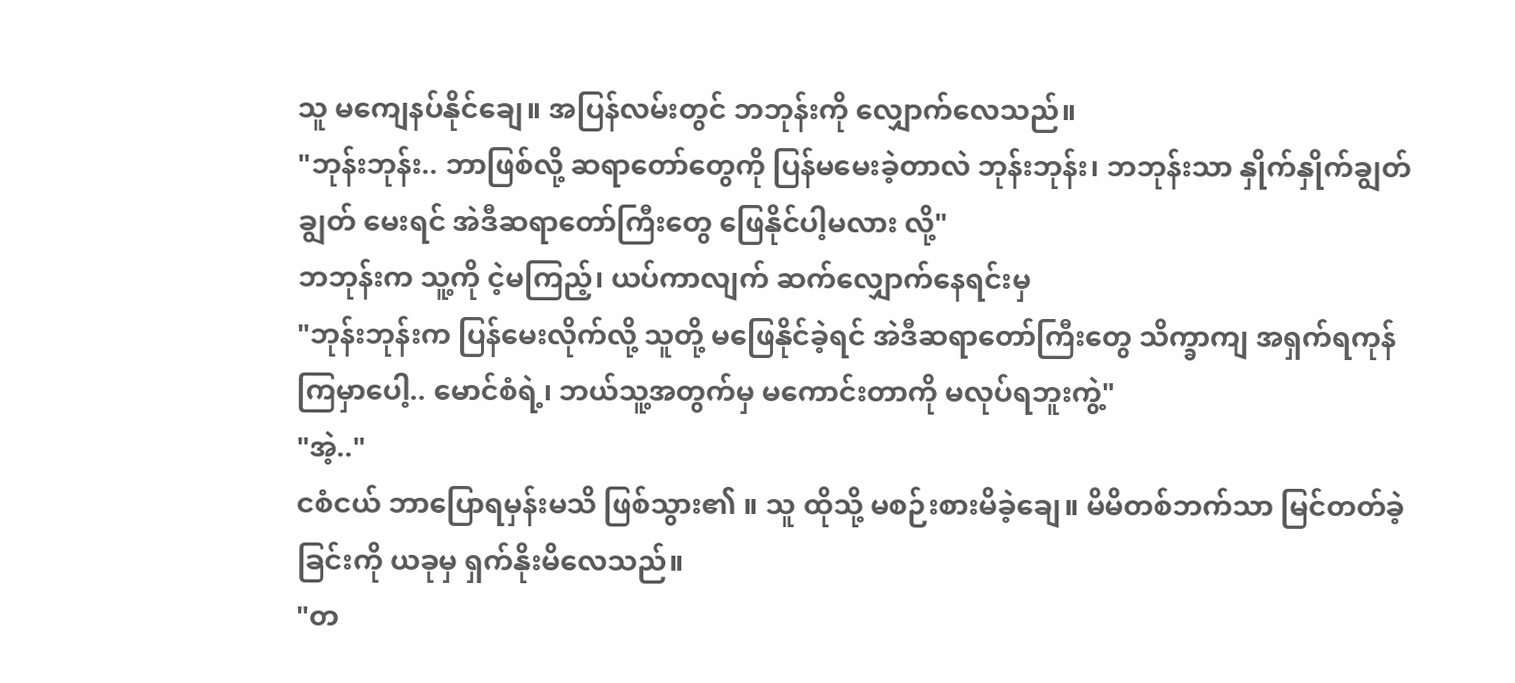သူ မကျေနပ်နိုင်ချေ။ အပြန်လမ်းတွင် ဘဘုန်းကို လျှောက်လေသည်။
"ဘုန်းဘုန်း.. ဘာဖြစ်လို့ ဆရာတော်တွေကို ပြန်မမေးခဲ့တာလဲ ဘုန်းဘုန်း၊ ဘဘုန်းသာ နှိုက်နှိုက်ချွတ်ချွတ် မေးရင် အဲဒီဆရာတော်ကြီးတွေ ဖြေနိုင်ပါ့မလား လို့"
ဘဘုန်းက သူ့ကို ငဲ့မကြည့်၊ ယပ်ကာလျက် ဆက်လျှောက်နေရင်းမှ
"ဘုန်းဘုန်းက ပြန်မေးလိုက်လို့ သူတို့ မဖြေနိုင်ခဲ့ရင် အဲဒီဆရာတော်ကြီးတွေ သိက္ခာကျ အရှက်ရကုန်ကြမှာပေါ့.. မောင်စံရဲ့၊ ဘယ်သူ့အတွက်မှ မကောင်းတာကို မလုပ်ရဘူးကွဲ့"
"အဲ့.."
ငစံငယ် ဘာပြောရမှန်းမသိ ဖြစ်သွား၏ ။ သူ ထိုသို့ မစဉ်းစားမိခဲ့ချေ။ မိမိတစ်ဘက်သာ မြင်တတ်ခဲ့ခြင်းကို ယခုမှ ရှက်နိုးမိလေသည်။
"တ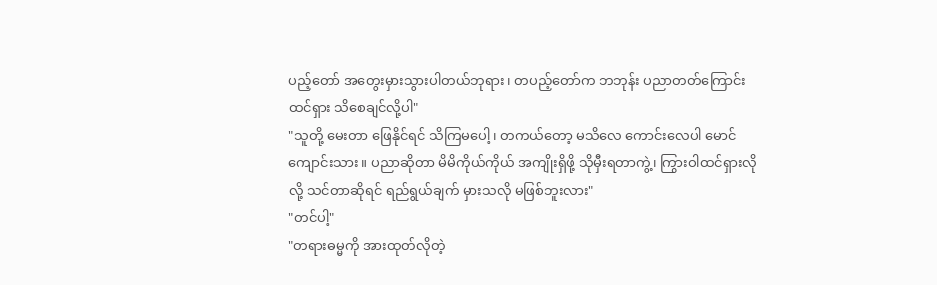ပည့်တော် အတွေးမှားသွားပါတယ်ဘုရား၊ တပည့်တော်က ဘဘုန်း ပညာတတ်ကြောင်း ထင်ရှား သိစေချင်လို့ပါ"
"သူတို့ မေးတာ ဖြေနိုင်ရင် သိကြမပေါ့၊ တကယ်တော့ မသိလေ ကောင်းလေပါ မောင်ကျောင်းသား။ ပညာဆိုတာ မိမိကိုယ်ကိုယ် အကျိုးရှိဖို့ သိုမှီးရတာကွဲ့၊ ကြွားဝါထင်ရှားလိုလို့ သင်တာဆိုရင် ရည်ရွယ်ချက် မှားသလို မဖြစ်ဘူးလား"
"တင်ပါ့"
"တရားဓမ္မကို အားထုတ်လိုတဲ့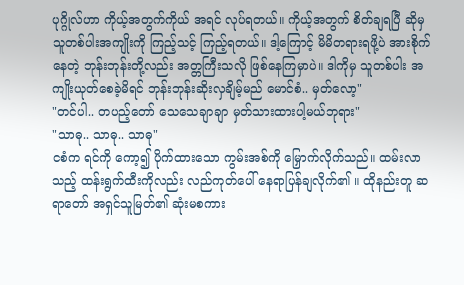ပုဂ္ဂိုလ်ဟာ ကိုယ့်အတွက်ကိုယ် အရင် လုပ်ရတယ်။ ကိုယ့်အတွက် စိတ်ချရပြီ ဆိုမှ သူတစ်ပါးအကျိုးကို ကြည့်သင့် ကြည့်ရတယ်။ ဒါ့ကြောင့် မိမိတရားရဖို့ပဲ အားစိုက်နေတဲ့ ဘုန်းဘုန်းတို့လည်း အတ္တကြီးသလို ဖြစ်နေကြမှာပဲ။ ဒါကိုမှ သူတစ်ပါး အကျိုးယုတ်စေခဲ့မိရင် ဘုန်းဘုန်းဆိုးလှချိမ့်မည် မောင်စံ.. မှတ်လော့"
"တင်ပါ.. တပည့်တော် သေသေချာချာ မှတ်သားထားပါ့မယ်ဘုရား"
"သာဓု.. သာဓု.. သာဓု"
ငစံက ရင်ကို ကော့၍ ပိုက်ထားသော ကွမ်းအစ်ကို မြှောက်လိုက်သည်။ ထမ်းလာသည့် ထန်းရွက်ထီးကိုလည်း လည်ကုတ်ပေါ် နေရာပြန်ချလိုက်၏ ။ ထိုနည်းတူ ဆရာတော် အရှင်သူမြတ်၏ ဆုံးမစကား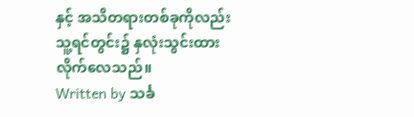နှင့် အသိတရားတစ်ခုကိုလည်း သူ့ရင်တွင်း၌ နှလုံးသွင်းထားလိုက်လေသည်။
Written by သင်္ခ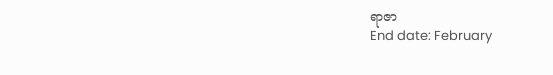ရာဇာ
End date: February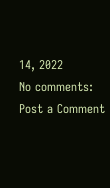14, 2022
No comments:
Post a Comment